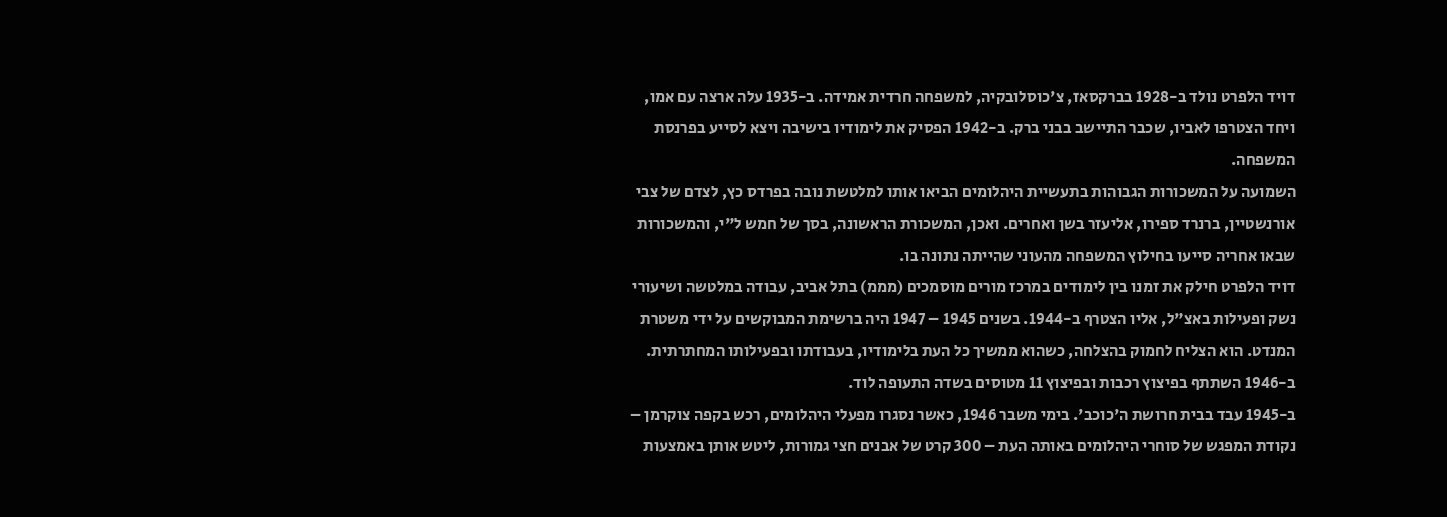דויד הלפרט נולד ב-1928 בברקסאז, צ'כוסלובקיה, למשפחה חרדית אמידה. ב-1935 עלה ארצה עם אמו, ויחד הצטרפו לאביו, שכבר התיישב בבני ברק. ב-1942 הפסיק את לימודיו בישיבה ויצא לסייע בפרנסת המשפחה.
השמועה על המשכורות הגבוהות בתעשיית היהלומים הביאו אותו למלטשת נובה בפרדס כץ, לצדם של צבי אורנשטיין, ברנרד ספירו, אליעזר בשן ואחרים. ואכן, המשכורת הראשונה, בסך של חמש ל"י, והמשכורות שבאו אחריה סייעו בחילוץ המשפחה מהעוני שהייתה נתונה בו.
דויד הלפרט חילק את זמנו בין לימודים במרכז מורים מוסמכים (מממ) בתל אביב, עבודה במלטשה ושיעורי נשק ופעילות באצ"ל, אליו הצטרף ב-1944. בשנים 1945 – 1947 היה ברשימת המבוקשים על ידי משטרת המנדט. הוא הצליח לחמוק בהצלחה, כשהוא ממשיך כל העת בלימודיו, בעבודתו ובפעילותו המחתרתית. ב-1946 השתתף בפיצוץ רכבות ובפיצוץ 11 מטוסים בשדה התעופה לוד.
ב-1945 עבד בבית חרושת ה'כוכב'. בימי משבר 1946, כאשר נסגרו מפעלי היהלומים, רכש בקפה צוקרמן – נקודת המפגש של סוחרי היהלומים באותה העת – 300 קרט של אבנים חצי גמורות, ליטש אותן באמצעות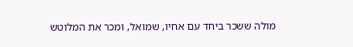מולה ששכר ביחד עם אחיו, שמואל, ומכר את המלוטש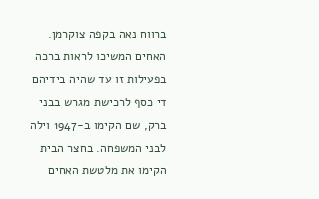ברווח נאה בקפה צוקרמן. האחים המשיכו לראות ברכה בפעילות זו עד שהיה בידיהם די כסף לרכישת מגרש בבני ברק, שם הקימו ב-1947 וילה לבני המשפחה. בחצר הבית הקימו את מלטשת האחים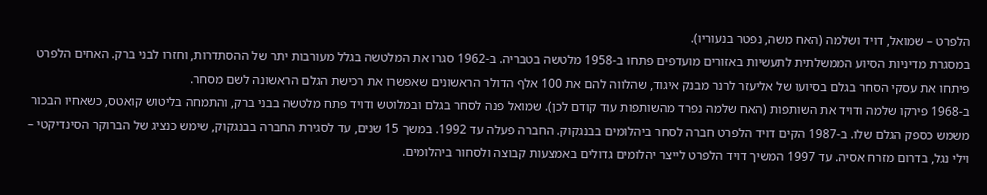הלפרט – שמואל, דויד ושלמה (האח משה, נפטר בנעוריו).
במסגרת מדיניות הסיוע הממשלתית לתעשיות באזורים מועדפים פתחו ב-1958 מלטשה בטבריה. ב-1962 סגרו את המלטשה בגלל מעורבות יתר של ההסתדרות, וחזרו לבני ברק. האחים הלפרט פיתחו את עסקי הסחר בגלם בסיועו של אליעזר לרנר מבנק איגוד, שהלווה להם את 100 אלף הדולר הראשונים שאפשרו את רכישת הגלם הראשונה לשם מסחר.
ב-1968 פירקו שלמה ודויד את השותפות (האח שלמה נפרד מהשותפות עוד קודם לכן). שמואל פנה לסחר בגלם ובמלוטש ודויד פתח מלטשה בבני ברק, והתמחה בליטוש קואטס, כשאחיו הבכור משמש כספק הגלם שלו. ב-1987 הקים דויד הלפרט חברה לסחר ביהלומים בבנגקוק. החברה פעלה עד 1992. במשך 15 שנים, עד לסגירת החברה בבנגקוק, שימש כנציג של הברוקר הסינדיקטי – וילי נגל, בדרום מזרח אסיה. עד 1997 המשיך דויד הלפרט לייצר יהלומים גדולים באמצעות קבוצה ולסחור ביהלומים.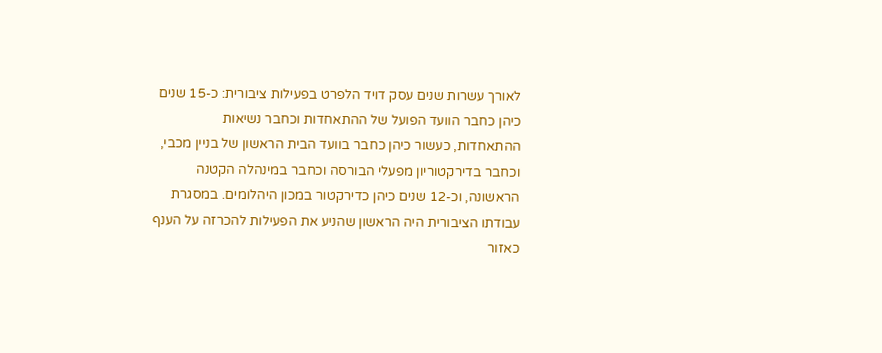לאורך עשרות שנים עסק דויד הלפרט בפעילות ציבורית: כ-15 שנים כיהן כחבר הוועד הפועל של ההתאחדות וכחבר נשיאות ההתאחדות, כעשור כיהן כחבר בוועד הבית הראשון של בניין מכבי, וכחבר בדירקטוריון מפעלי הבורסה וכחבר במינהלה הקטנה הראשונה, וכ-12 שנים כיהן כדירקטור במכון היהלומים. במסגרת עבודתו הציבורית היה הראשון שהניע את הפעילות להכרזה על הענף כאזור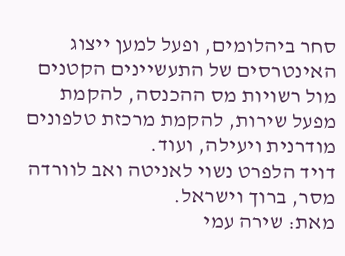סחר ביהלומים, ופעל למען ייצוג האינטרסים של התעשיינים הקטנים מול רשויות מס ההכנסה, להקמת מפעל שירות, להקמת מרכזת טלפונים מודרנית ויעילה, ועוד.
דויד הלפרט נשוי לאניטה ואב לוורדה מסר, ברוך וישראל.
מאת: שירה עמי